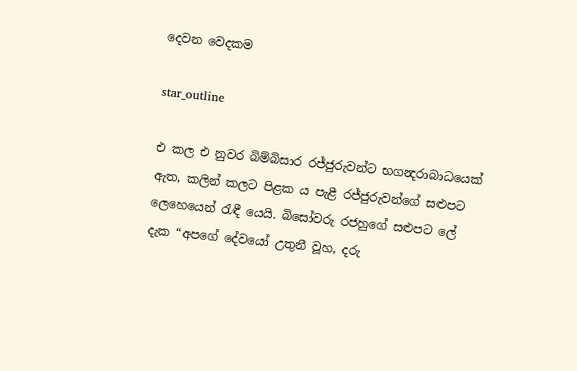දෙවන වෙදකම

star_outline

එ කල එ නුවර බිම්බිසාර රජ්ජුරුවන්ට භගන්‍දරාබාධයෙක් ඇත, කලින් කලට පිළක ය පැළී රජ්ජුරුවන්ගේ සළුපට ලෙහෙයෙන් රැඳී යෙයි. බිසෝවරු රජහුගේ සළුපට ලේ දැක “අපගේ දේවයෝ උතුනී වූහ, දරු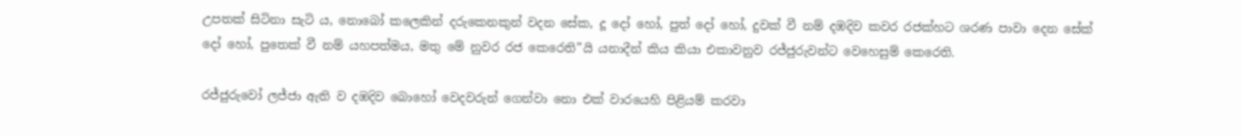උපතක් සිටිනා සැටි ය, නොබෝ කලෙකින් දරුකෙනකුන් වදන සේක, දූ දෝ හෝ, පුත් දෝ හෝ, දුවක් වී නම් දඹදිව කවර රජක්හට ශරණ පාවා දෙන සේක් දෝ හෝ, පුතෙක් වී නම් යහපත්මය, මතු මේ නුවර රජ කෙරෙති”යි යනාදීන් කිය කියා එකාවනුව රජ්ජුරුවන්ට වෙහෙසුම් කෙරෙති.

රජ්ජුරුවෝ ලජ්ජා ඇති ව දඹදිව බොහෝ වෙදවරුන් ගෙන්වා නො එක් වාරයෙහි පිළියම් කරවා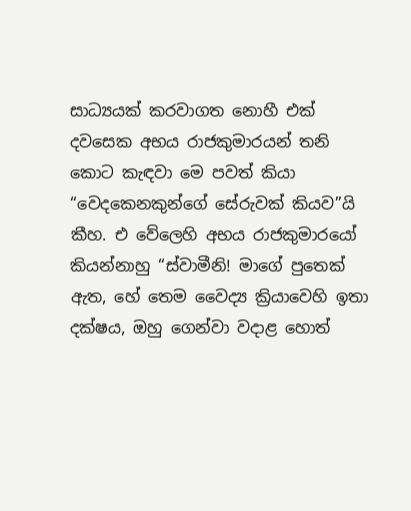සාධ්‍යයක් කරවාගත නොහී එක් දවසෙක අභය රාජකුමාරයන් තනි කොට කැඳවා මෙ පවත් කියා “වෙදකෙනකුන්ගේ සේරුවක් කියව”යි කීහ. එ වේලෙහි අභය රාජකුමාරයෝ කියන්නාහු “ස්වාමීනි! මාගේ පුතෙක් ඇත, හේ තෙම වෛද්‍ය ක්‍රියාවෙහි ඉතා දක්ෂය, ඔහු ගෙන්වා වදාළ හොත්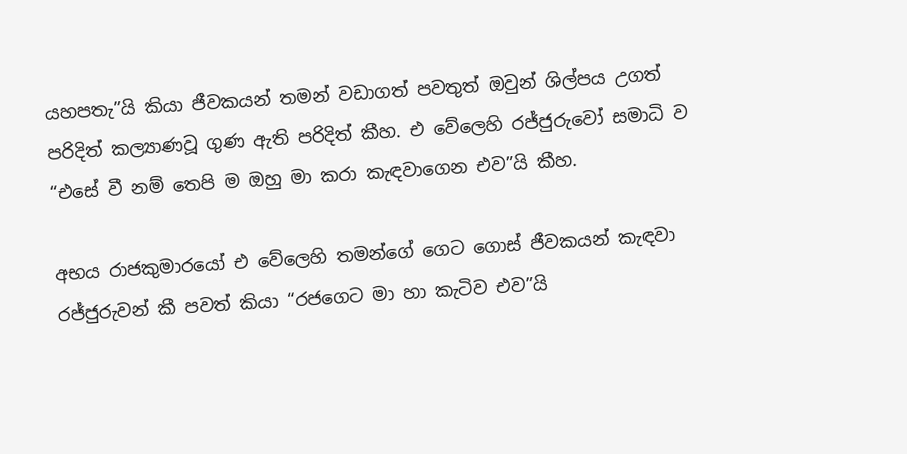යහපතැ”යි කියා ජීවකයන් තමන් වඩාගත් පවතුත් ඔවුන් ශිල්පය උගත් පරිදිත් කල්‍යාණවූ ගුණ ඇති පරිදිත් කීහ. එ වේලෙහි රජ්ජුරුවෝ සමාධි ව “එසේ වී නම් තෙපි ම ඔහු මා කරා කැඳවාගෙන එව”යි කීහ.

අභය රාජකුමාරයෝ එ වේලෙහි තමන්ගේ ගෙට ගොස් ජීවකයන් කැඳවා රජ්ජුරුවන් කී පවත් කියා “රජගෙට මා හා කැටිව එව”යි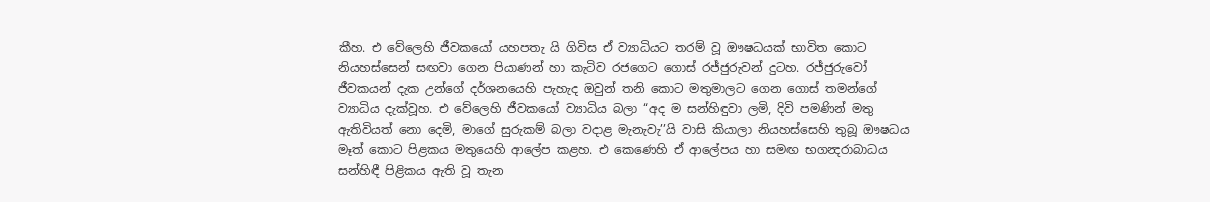කීහ. එ වේලෙහි ජීවකයෝ යහපතැ යි ගිවිස ඒ ව්‍යාධියට තරම් වූ ඖෂධයක් භාවිත කොට නියහස්සෙන් සඟවා ගෙන පියාණන් හා කැටිව රජගෙට ගොස් රජ්ජුරුවන් දුටහ. රජ්ජුරුවෝ ජීවකයන් දැක උන්ගේ දර්ශනයෙහි පැහැද ඔවුන් තනි කොට මතුමාලට ගෙන ගොස් තමන්ගේ ව්‍යාධිය දැක්වූහ. එ වේලෙහි ජීවකයෝ ව්‍යාධිය බලා “අද ම සන්හිඳුවා ලමි, දිවි පමණින් මතු ඇතිවියත් නො දෙමි, මාගේ සුරුකම් බලා වදාළ මැනැවැ’’යි වාසි කියාලා නියහස්සෙහි තුබූ ඖෂධය මෑත් කොට පිළකය මතුයෙහි ආලේප කළහ. එ කෙණෙහි ඒ ආලේපය හා සමඟ භගන්‍දරාබාධය සන්හිඳී පිළිකය ඇති වූ තැන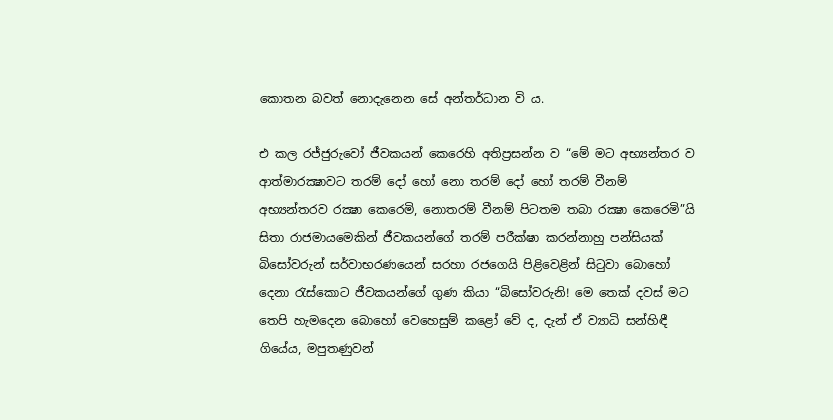කොතන බවත් නොදැනෙන සේ අන්තර්ධාන වි ය.

එ කල රජ්ජුරුවෝ ජීවකයන් කෙරෙහි අතිප්‍රසන්න ව “මේ මට අභ්‍යන්තර ව ආත්මාරක්‍ෂාවට තරම් දෝ හෝ නො තරම් දෝ හෝ තරම් වීනම් අභ්‍යන්තරව රක්‍ෂා කෙරෙමි, නොතරම් වීනම් පිටතම තබා රක්‍ෂා කෙරෙමි”යි සිතා රාජමායමෙකින් ජීවකයන්ගේ තරම් පරීක්ෂා කරන්නාහු පන්සියක් බිසෝවරුන් සර්වාභරණයෙන් සරහා රජගෙයි පිළිවෙළින් සිටුවා බොහෝ දෙනා රැස්කොට ජීවකයන්ගේ ගුණ කියා “බිසෝවරුනි! මෙ තෙක් දවස් මට තෙපි හැමදෙන බොහෝ වෙහෙසුම් කළෝ වේ ද, දැන් ඒ ව්‍යාධි සන්හිඳී ගියේය, මපුතණුවන්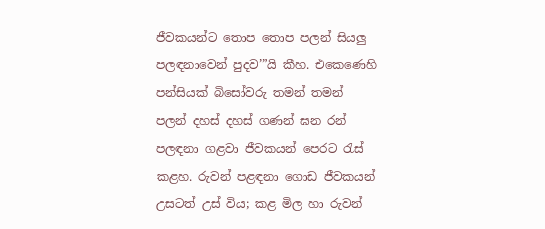ජීවකයන්ට තොප තොප පලන් සියලු පලඳනාවෙන් පුදව’”යි කීහ. එකෙණෙහි පන්සියක් බිසෝවරු තමන් තමන් පලන් දහස් දහස් ගණන් ඝන රන් පලඳනා ගළවා ජීවකයන් පෙරට රැස් කළහ. රුවන් පළඳනා ගොඩ ජීවකයන් උසටත් උස් විය; කළ මිල හා රුවන්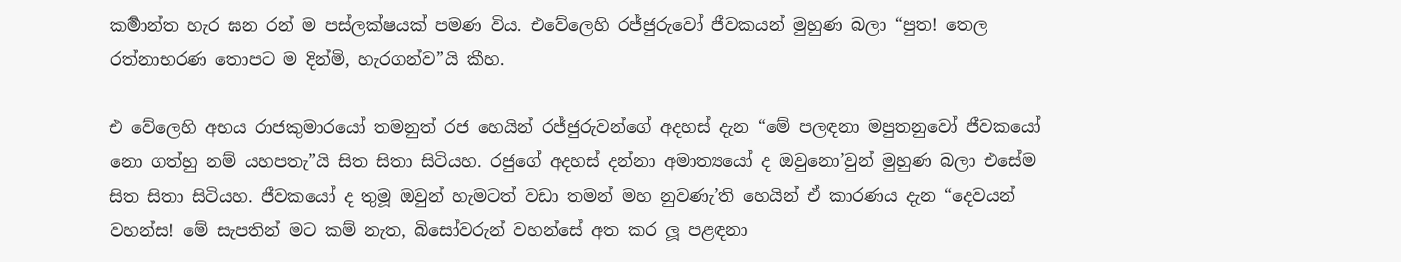කර්‍මාන්ත හැර ඝන රන් ම පස්ලක්ෂයක් පමණ විය. එවේලෙහි රජ්ජුරුවෝ ජීවකයන් මුහුණ බලා “පුත! තෙල රත්නාභරණ තොපට ම දින්මි, හැරගන්ව”යි කීහ.

එ වේලෙහි අභය රාජකුමාරයෝ තමනුත් රජ හෙයින් රජ්ජුරුවන්ගේ අදහස් දැන “මේ පලඳනා මපුතනුවෝ ජීවකයෝ නො ගත්හු නම් යහපතැ”යි සිත සිතා සිටියහ. රජුගේ අදහස් දන්නා අමාත්‍යයෝ ද ඔවුනො’වුන් මුහුණ බලා එසේම සිත සිතා සිටියහ. ජීවකයෝ ද තුමූ ඔවුන් හැමටත් වඩා තමන් මහ නුවණැ’ති හෙයින් ඒ කාරණය දැන “දෙවයන් වහන්ස! මේ සැපතින් මට කම් නැත, බිසෝවරුන් වහන්සේ අත කර ලූ පළඳනා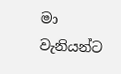මා වැනියන්ට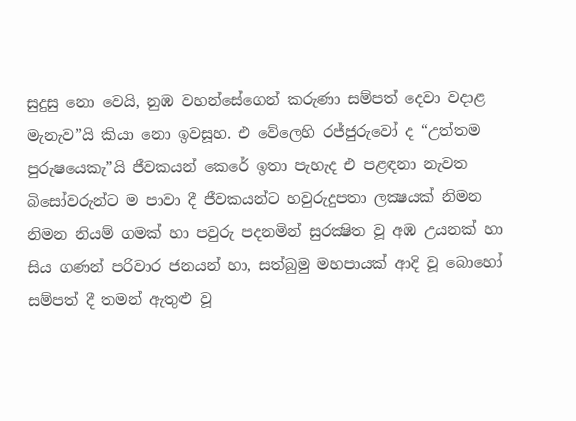සුදුසු නො වෙයි, නුඹ වහන්සේගෙන් කරුණා සම්පත් දෙවා වදාළ මැනැව”යි කියා නො ඉවසූහ. එ වේලෙහි රජ්ජුරුවෝ ද “උත්තම පුරුෂයෙකැ”යි ජීවකයන් කෙරේ ඉතා පැහැද එ පළඳනා නැවත බිසෝවරුන්ට ම පාවා දී ජීවකයන්ට හවුරුදුපතා ලක්‍ෂයක් නිමන නිමන නියම් ගමක් හා පවුරු පදනමින් සුරක්‍ෂිත වූ අඹ උයනක් හා සිය ගණන් පරිවාර ජනයන් හා, සත්බුමු මහපායක් ආදි වූ බොහෝ සම්පත් දී තමන් ඇතුළු වූ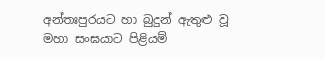අන්තඃපුරයට හා බුදුන් ඇතුළු වූ මහා සංඝයාට පිළියම්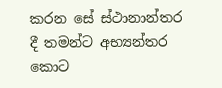කරන සේ ස්ථානාන්තර දී තමන්ට අභ්‍යන්තර කොට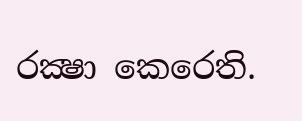රක්‍ෂා කෙරෙති.